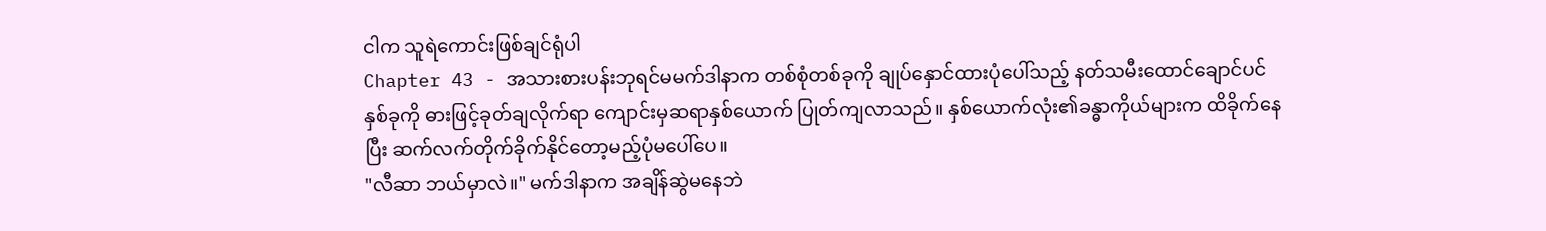ငါက သူရဲကောင်းဖြစ်ချင်ရုံပါ
Chapter 43 - အသားစားပန်းဘုရင်မမက်ဒါနာက တစ်စုံတစ်ခုကို ချုပ်နှောင်ထားပုံပေါ်သည့် နတ်သမီးထောင်ချောင်ပင်နှစ်ခုကို ဓားဖြင့်ခုတ်ချလိုက်ရာ ကျောင်းမှဆရာနှစ်ယောက် ပြုတ်ကျလာသည်။ နှစ်ယောက်လုံး၏ခန္ဓာကိုယ်များက ထိခိုက်နေပြီး ဆက်လက်တိုက်ခိုက်နိုင်တော့မည့်ပုံမပေါ်ပေ။
"လီဆာ ဘယ်မှာလဲ။" မက်ဒါနာက အချိန်ဆွဲမနေဘဲ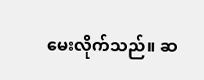မေးလိုက်သည်။ ဆ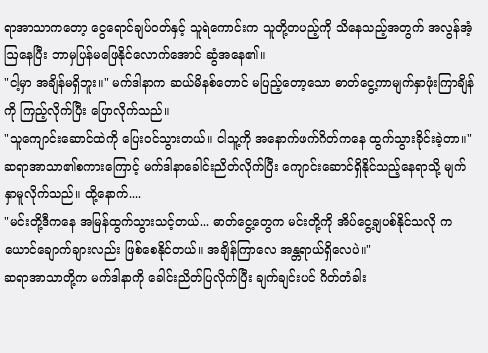ရာအာသာကတော့ ငွေရောင်ချပ်ဝတ်နှင့် သူရဲကောင်းက သူတို့တပည့်ကို သိနေသည့်အတွက် အလွန်အံ့ဩနေပြီး ဘာမှပြန်မဖြေနိုင်လောက်အောင် ဆွံအနေ၏။
"ငါ့မှာ အချိန်မရှိဘူး။" မက်ဒါနာက ဆယ်မိနစ်တောင် မပြည့်တော့သော ဓာတ်ငွေ့ကာမျက်နှာဖုံးကြာချိန်ကို ကြည့်လိုက်ပြီး ပြောလိုက်သည်။
"သူကျောင်းဆောင်ထဲကို ပြေးဝင်သွားတယ်။ ငါသူ့ကို အနောက်ဖက်ဂိတ်ကနေ ထွက်သွားခိုင်းခဲ့တာ။" ဆရာအာသာ၏စကားကြောင့် မက်ဒါနာခေါင်းညိတ်လိုက်ပြီး ကျောင်းဆောင်ရှိနိုင်သည့်နေရာသို့ မျက်နှာမူလိုက်သည်။ ထို့နောက်....
"မင်းတို့ဒီကနေ အမြန်ထွက်သွားသင့်တယ်... ဓာတ်ငွေ့တွေက မင်းတို့ကို အိပ်ငွေ့ချပစ်နိုင်သလို ကယောင်ချောက်ချားလည်း ဖြစ်စေနိုင်တယ်။ အချိန်ကြာလေ အန္တရာယ်ရှိလေပဲ။"
ဆရာအာသာတို့က မက်ဒါနာကို ခေါင်းညိတ်ပြလိုက်ပြီး ချက်ချင်းပင် ဂိတ်တံခါး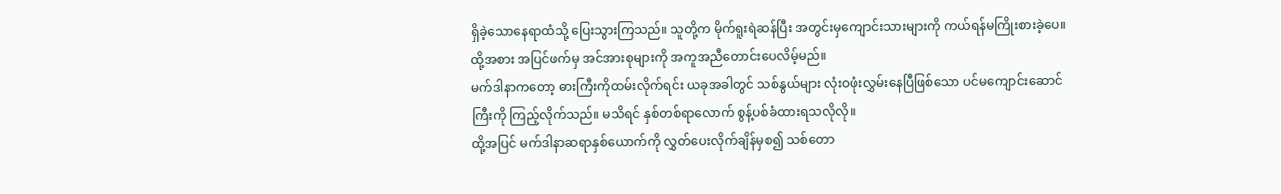ရှိခဲ့သောနေရာထံသို့ ပြေးသွားကြသည်။ သူတို့က မိုက်ရူးရဲဆန်ပြီး အတွင်းမှကျောင်းသားများကို ကယ်ရန်မကြိုးစားခဲ့ပေ။ ထို့အစား အပြင်ဖက်မှ အင်အားစုများကို အကူအညီတောင်းပေလိမ့်မည်။
မက်ဒါနာကတော့ ဓားကြီးကိုထမ်းလိုက်ရင်း ယခုအခါတွင် သစ်နွယ်များ လုံးဝဖုံးလွှမ်းနေပြီဖြစ်သော ပင်မကျောင်းဆောင်ကြီးကို ကြည့်လိုက်သည်။ မသိရင် နှစ်တစ်ရာလောက် စွန့်ပစ်ခံထားရသလိုလို။
ထို့အပြင် မက်ဒါနာဆရာနှစ်ယောက်ကို လွှတ်ပေးလိုက်ချိန်မှစ၍ သစ်တော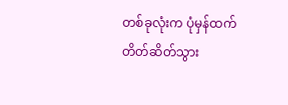တစ်ခုလုံးက ပုံမှန်ထက် တိတ်ဆိတ်သွား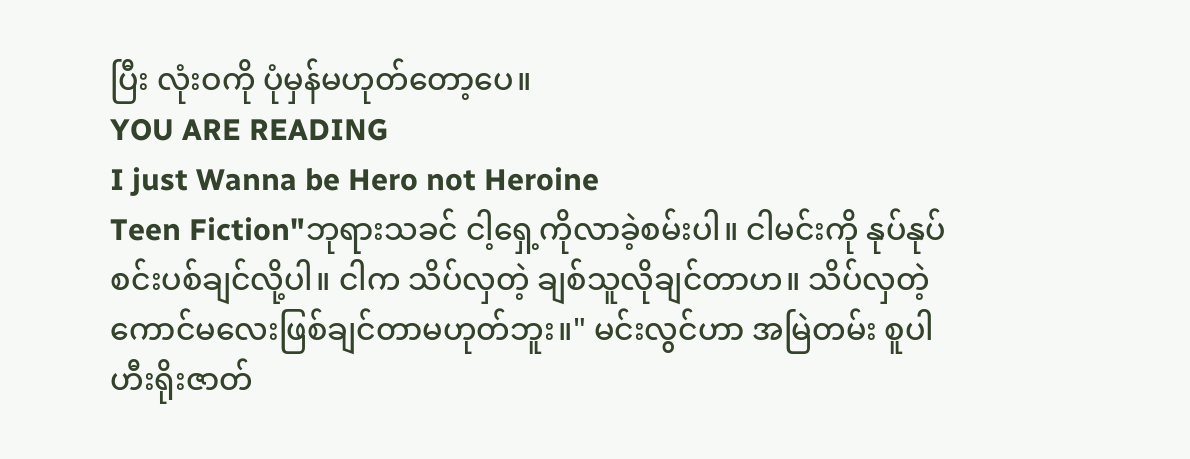ပြီး လုံးဝကို ပုံမှန်မဟုတ်တော့ပေ။
YOU ARE READING
I just Wanna be Hero not Heroine
Teen Fiction"ဘုရားသခင် ငါ့ရှေ့ကိုလာခဲ့စမ်းပါ။ ငါမင်းကို နုပ်နုပ်စင်းပစ်ချင်လို့ပါ။ ငါက သိပ်လှတဲ့ ချစ်သူလိုချင်တာဟ။ သိပ်လှတဲ့ ကောင်မလေးဖြစ်ချင်တာမဟုတ်ဘူး။" မင်းလွင်ဟာ အမြဲတမ်း စူပါဟီးရိုးဇာတ်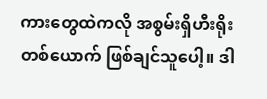ကားတွေထဲကလို အစွမ်းရှိဟီးရိုးတစ်ယောက် ဖြစ်ချင်သူပေါ့။ ဒါ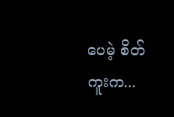ပေမဲ့ စိတ်ကူးက...